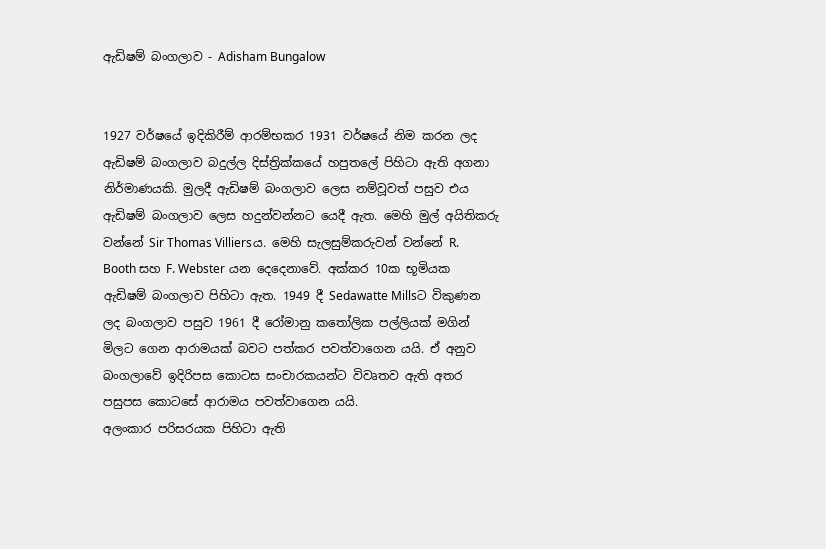ඇඩිෂම් බංගලාව - Adisham Bungalow


1927 වර්ෂයේ ඉදිකිරීම් ආරම්භකර 1931 වර්ෂයේ නිම කරන ලද ඇඩිෂම් බංගලාව බදුල්ල දිස්ත්‍රික්කයේ හපුතලේ පිහිටා ඇති අගනා නිර්මාණයකි. මුලදී ඇඩිෂම් බංගලාව ලෙස නම්වූවත් පසුව එය ඇඩිෂම් බංගලාව ලෙස හදුන්වන්නට යෙදී ඇත. මෙහි මුල් අයිතිකරු වන්නේ Sir Thomas Villiersය. මෙහි සැලසුම්කරුවන් වන්නේ R. Booth සහ F. Webster යන දෙදෙනාවේ. අක්කර 10ක භූමියක ඇඩිෂම් බංගලාව පිහිටා ඇත. 1949 දී Sedawatte Millsට විකුණන ලද බංගලාව පසුව 1961 දී රෝමානු කතෝලික පල්ලියක් මගින් මිලට ගෙන ආරාමයක් බවට පත්කර පවත්වාගෙන යයි. ඒ අනුව බංගලාවේ ඉදිරිපස කොටස සංචාරකයන්ට විවෘතව ඇති අතර පසුපස කොටසේ ආරාමය පවත්වාගෙන යයි.
අලංකාර පරිසරයක පිහිටා ඇති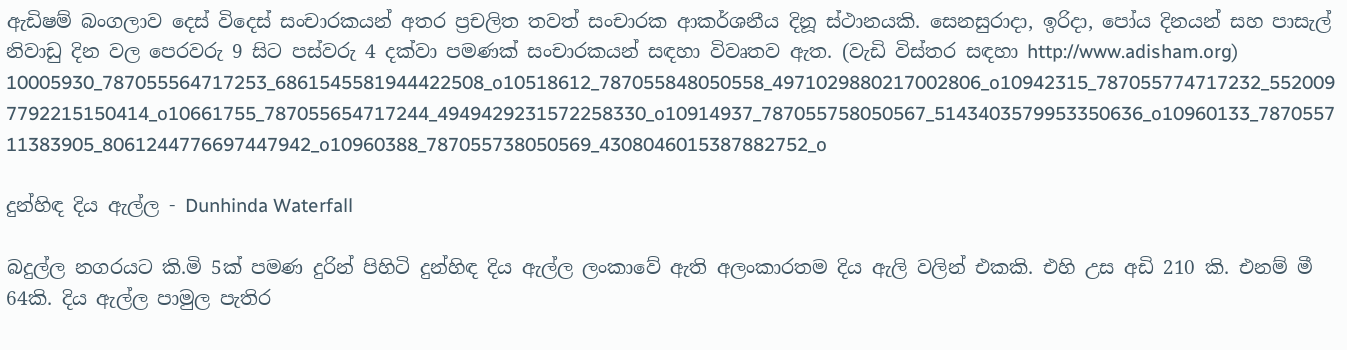ඇඩිෂම් බංගලාව දෙස් විදෙස් සංචාරකයන් අතර ප්‍රචලිත තවත් සංචාරක ආකර්ශනීය දිනූ ස්ථානයකි. සෙනසුරාදා, ඉරිදා, පෝය දිනයන් සහ පාසැල් නිවාඩු දින වල පෙරවරු 9 සිට පස්වරු 4 දක්වා පමණක් සංචාරකයන් සඳහා විවෘතව ඇත. (වැඩි විස්තර සඳහා http://www.adisham.org)
10005930_787055564717253_6861545581944422508_o10518612_787055848050558_4971029880217002806_o10942315_787055774717232_5520097792215150414_o10661755_787055654717244_4949429231572258330_o10914937_787055758050567_5143403579953350636_o10960133_787055711383905_8061244776697447942_o10960388_787055738050569_4308046015387882752_o

දුන්හිඳ දිය ඇල්ල - Dunhinda Waterfall

බදුල්ල නගරයට කි.මි 5ක් පමණ දුරින් පිහිටි දුන්හිඳ දිය ඇල්ල ලංකාවේ ඇති අලංකාරතම දිය ඇලි වලින් එකකි. එහි උස අඩි 210 කි. එනම් මී 64කි. දිය ඇල්ල පාමුල පැතිර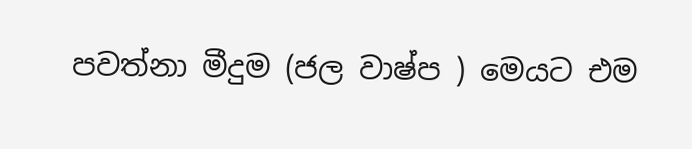පවත්නා මීදුම (ජල වාෂ්ප ) මෙයට එම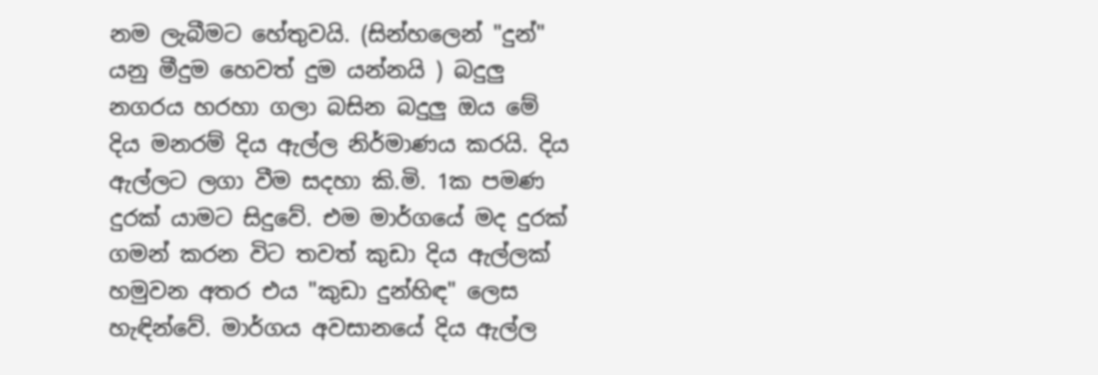නම ලැබීමට හේතුවයි. (සින්හලෙන් "දුන්" යනු මීදුම හෙවත් දුම යන්නයි ) බදුලු නගරය හරහා ගලා බසින බදුලු ඔය මේ දිය මනරම් දිය ඇල්ල නිර්මාණය කරයි. දිය ඇල්ලට ලගා වීම සදහා කි.මි. 1ක පමණ දුරක් යාමට සිදුවේ. එම මාර්ගයේ මද දුරක් ගමන් කරන විට තවත් කුඩා දිය ඇල්ලක් හමුවන අතර එය "කුඩා දුන්හිඳ" ලෙස හැඳින්වේ. මාර්ගය අවසානයේ දිය ඇල්ල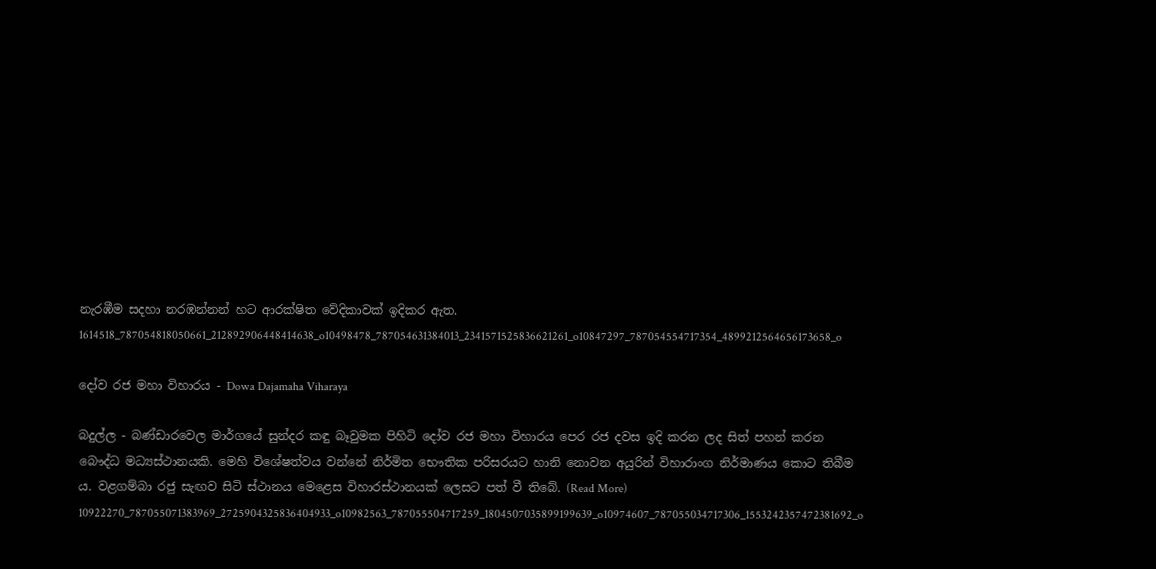නැරඹීම සදහා නරඹන්නන් හට ආරක්ෂිත වේදිකාවක් ඉදිකර ඇත.
1614518_787054818050661_212892906448414638_o10498478_787054631384013_2341571525836621261_o10847297_787054554717354_4899212564656173658_o

දෝව රජ මහා විහාරය - Dowa Dajamaha Viharaya

බදුල්ල - බණ්ඩාරවෙල මාර්ගයේ සුන්දර කඳු බෑවුමක පිහිටි දෝව රජ මහා විහාරය පෙර රජ දවස ඉදි කරන ලද සිත් පහන් කරන බෞද්ධ මධ්‍යස්ථානයකි. මෙහි විශේෂත්වය වන්නේ නිර්මිත භෞතික පරිසරයට හානි නොවන අයුරින් විහාරාංග නිර්මාණය කොට තිබීම ය. වළගම්බා රජු සැඟව සිටි ස්ථානය මෙළෙස විහාරස්ථානයක් ලෙසට පත් වී තිබේ. (Read More)
10922270_787055071383969_2725904325836404933_o10982563_787055504717259_1804507035899199639_o10974607_787055034717306_1553242357472381692_o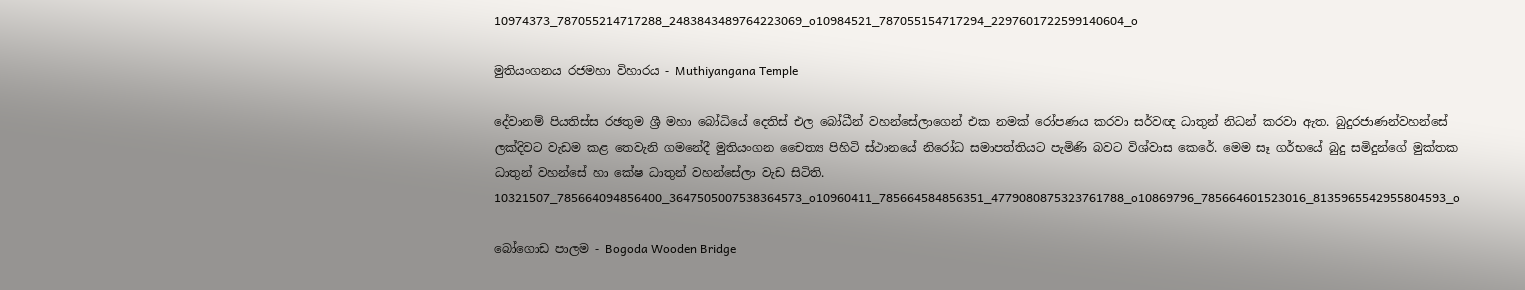10974373_787055214717288_2483843489764223069_o10984521_787055154717294_2297601722599140604_o

මුතියංගනය රජමහා විහාරය - Muthiyangana Temple

දේවානම් පියතිස්ස රඡතුම ශ්‍රී මහා බෝධියේ දෙතිස් එල බෝධීන් වහන්සේලාගෙන් එක නමක් රෝපණය කරවා සර්වඥ ධාතුන් නිධන් කරවා ඇත. බුදුරජාණන්වහන්සේ ලක්දිවට වැඩම කළ තෙවැනි ගමනේදී මුතියංගන චෛත්‍ය පිහිටි ස්ථානයේ නිරෝධ සමාපත්තියට පැමිණි බවට විශ්වාස කෙරේ. මෙම සෑ ගර්භයේ බුදු සමිදුන්ගේ මුක්තක ධාතුන් වහන්සේ හා කේෂ ධාතුන් වහන්සේලා වැඩ සිටිති.
10321507_785664094856400_3647505007538364573_o10960411_785664584856351_4779080875323761788_o10869796_785664601523016_8135965542955804593_o

බෝගොඩ පාලම - Bogoda Wooden Bridge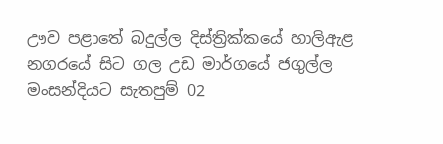ඌව පළාතේ බදුල්ල දිස්ත්‍රික්ක‍යේ හාලිඇළ නගර‍‍‍යේ සිට ගල උඩ මාර්ග‍යේ ජගුල්ල මංසන්දියට සැතපුම් 02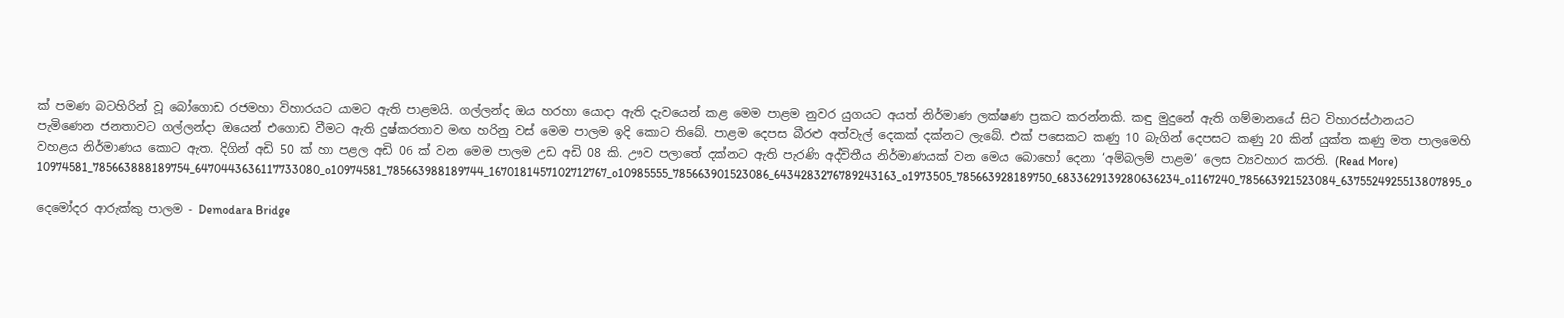ක් පමණ බටහිරින් වූ ‍‍‍‍‍බෝ‍‍ගොඩ රජමහා විහාරය‍ට යාමට ඇති පාළමයි. ගල්ලන්ද ඔය හරහා ‍‍යොදා ඇති දැව‍යෙන් කළ ‍මෙම පාළම නුවර යුගයට අයත් නිර්මාණ ලක්ෂණ ප්‍රකට කරන්නකි. කඳු මුදු‍නේ ඇති ගම්මාන‍යේ සිට විහාරස්ථානයට පැමි‍ණෙන ජනතාවට ගල්ලන්දා ඔ‍යෙන් එ‍‍ගොඩ වීමට ඇති දුෂ්කරතාව මඟ හරිනු වස් ‍මෙම පාලම ඉදි කොට ති‍‍බේ. පාළම ‍‍‍දෙපස බීරළු අත්වැල් ‍දෙකක් දක්නට ලැ‍බේ. එක් ප‍සෙකට කණු 10 බැගින් ‍‍‍දෙපසට කණු 20 කින් යුක්ත කණු මත පාල‍‍මෙහි වහළය නිර්මාණය ‍‍‍‍‍කොට ඇත. දිගින් අ‍ඩි 50 ක් හා පළල අඩි 06 ක් වන ‍මෙම පාලම උඩ අඩි 08 කි. ඌව පලා‍‍‍තේ දක්නට ඇති පැරණි අද්විතීය නිර්මාණයක් වන ‍‍මෙය ‍බොහෝ‍ දෙනා ‘අම්බලම් පාළම’ ලෙස ව්‍යවහාර කරති. (Read More)
10974581_785663888189754_6470443636117733080_o10974581_785663988189744_1670181457102712767_o10985555_785663901523086_6434283276789243163_o1973505_785663928189750_6833629139280636234_o1167240_785663921523084_6375524925513807895_o

දෙමෝදර ආරුක්කු පාලම - Demodara Bridge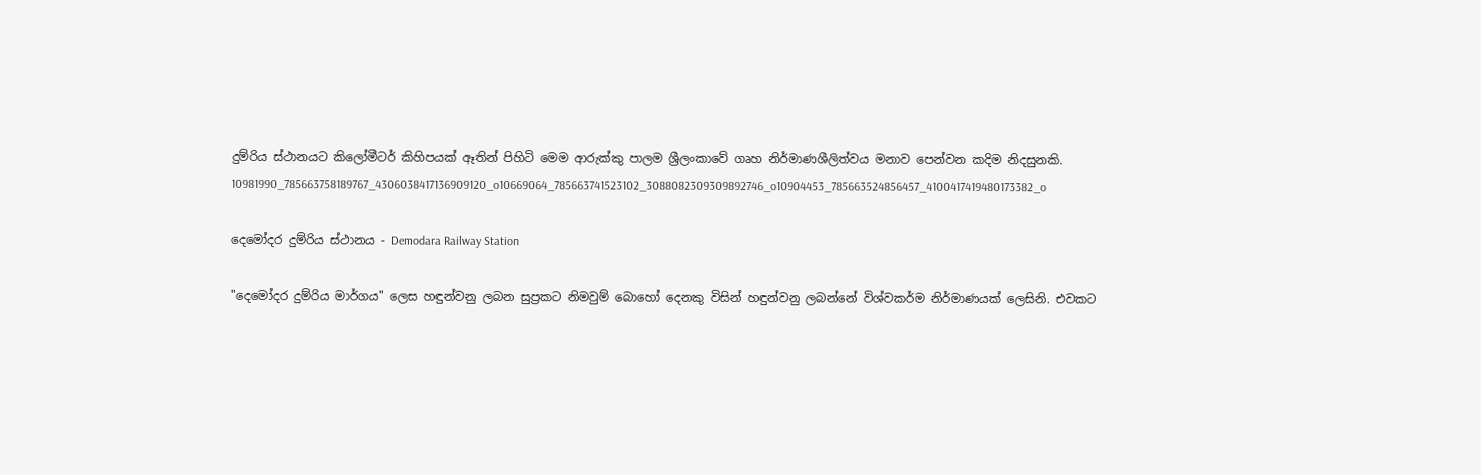දුම්රිය ස්ථානයට කිලෝමීටර් කිහිපයක් ඈතින් පිහිටි මෙම ආරුක්කු පාලම ශ්‍රීලංකාවේ ගෘහ නිර්මාණශීලිත්වය මනාව පෙන්වන කදිම නිදසුනකි.
10981990_785663758189767_4306038417136909120_o10669064_785663741523102_3088082309309892746_o10904453_785663524856457_4100417419480173382_o

දෙමෝදර දුම්රිය ස්ථානය - Demodara Railway Station

"දෙමෝදර දුම්රිය මාර්ගය" ලෙස හඳුන්වනු ලබන සුප්‍රකට නිමවුම් බොහෝ දෙනකු විසින් හඳුන්වනු ලබන්නේ විශ්වකර්ම නිර්මාණයක්‌ ලෙසිනි. එවකට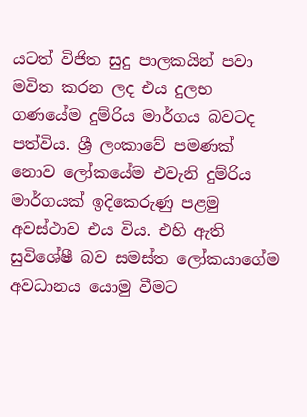යටත් විජිත සුදු පාලකයින් පවා මවිත කරන ලද එය දුලභ ගණයේම දුම්රිය මාර්ගය බවටද පත්විය. ශ්‍රී ලංකාවේ පමණක්‌ නොව ලෝකයේම එවැනි දුම්රිය මාර්ගයක්‌ ඉදිකෙරුණු පළමු අවස්‌ථාව එය විය. එහි ඇති සුවිශේෂී බව සමස්‌ත ලෝකයාගේම අවධානය යොමු වීමට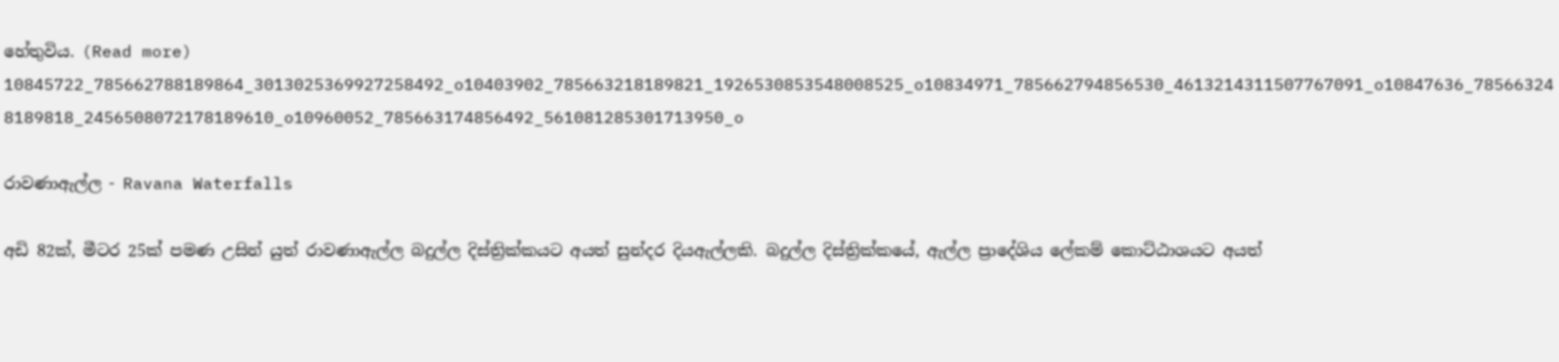හේතුවිය. (Read more)
10845722_785662788189864_3013025369927258492_o10403902_785663218189821_1926530853548008525_o10834971_785662794856530_4613214311507767091_o10847636_785663248189818_2456508072178189610_o10960052_785663174856492_561081285301713950_o

රාවණාඇල්ල - Ravana Waterfalls

අඩි 82ක්, මීටර 25ක් පමණ උසින් යුත් රාවණාඇල්ල බදුල්ල දිස්ත්‍රික්කයට අයත් සුන්දර දියඇල්ලකි. බදුල්ල දිස්ත්‍රික්කයේ, ඇල්ල ප්‍රාදේශිය ලේකම් කොට්ඨාශයට අයත්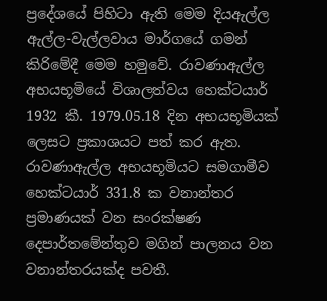ප්‍රදේශයේ පිහිටා ඇති මෙම දියඇල්ල ඇල්ල-වැල්ලවාය මාර්ගයේ ගමන් කිරිමේදී මෙම හමුවේ. රාවණාඇල්ල අභයභූමියේ විශාලත්වය හෙක්ටයාර් 1932 කී. 1979.05.18 දින අභයභූමියක් ලෙසට ප්‍රකාශයට පත් කර ඇත. රාවණාඇල්ල අභයභූමියට සමගාමීව හෙක්ටයාර් 331.8 ක වනාන්තර ප්‍රමාණයක් වන සංරක්ෂණ දෙපාර්තමේන්තුව මගින් පාලනය වන වනාන්තරයක්ද පවතී.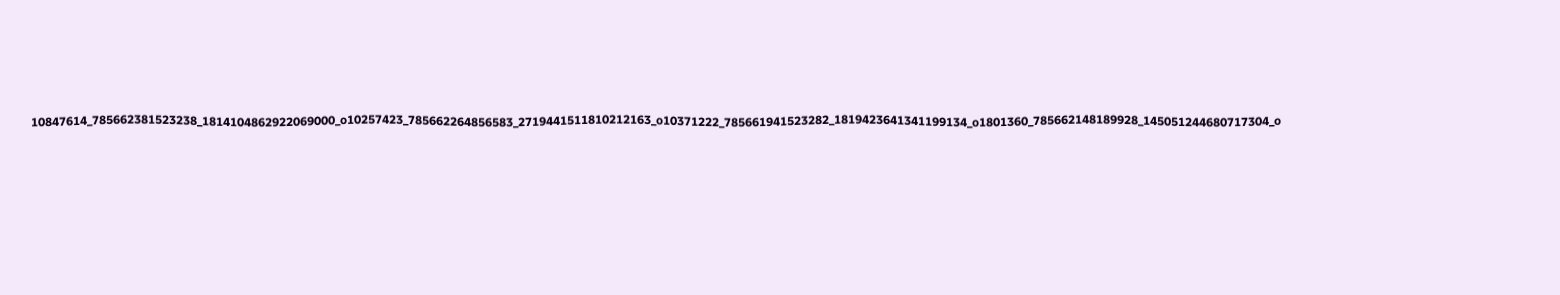10847614_785662381523238_1814104862922069000_o10257423_785662264856583_2719441511810212163_o10371222_785661941523282_1819423641341199134_o1801360_785662148189928_145051244680717304_o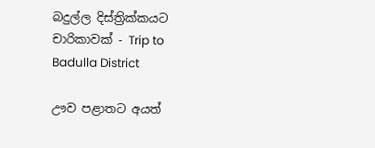බදුල්ල දිස්ත්‍රික්කයට චාරිකාවක් - Trip to Badulla District

ඌව පළාතට අයත්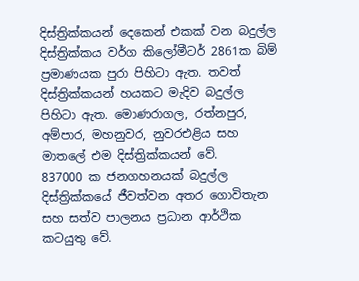දිස්ත්‍රික්කයන් දෙකෙන් එකක් වන බදුල්ල දිස්ත්‍රික්කය වර්ග කිලෝමීටර් 2861ක බිම් ප්‍රමාණයක පුරා පිහිටා ඇත. තවත් දිස්ත්‍රික්කයන් හයකට මැදිව බදුල්ල පිහිටා ඇත. මොණරාගල, රත්නපුර, අම්පාර, මහනුවර, නුවරඑළිය සහ මාතලේ එම දිස්ත්‍රික්කයන් වේ.
837000 ක ජනගහනයක් බදුල්ල දිස්ත්‍රික්කයේ ජීවත්වන අතර ගොවිතැන සහ සත්ව පාලනය ප්‍රධාන ආර්ථික කටයුතු වේ.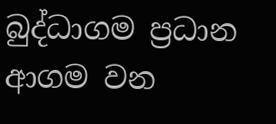බුද්ධාගම ප්‍රධාන ආගම වන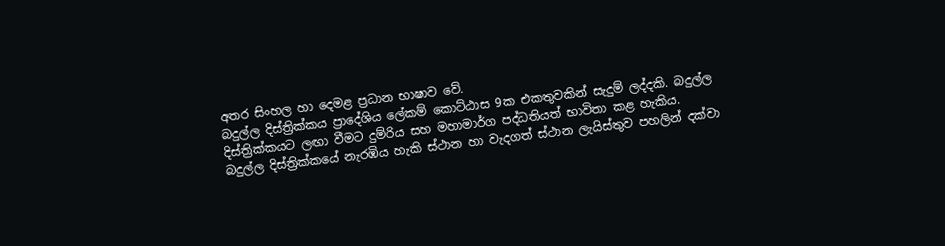අතර සිංහල හා දෙමළ ප්‍රධාන භාෂාව වේ.
බදුල්ල දිස්ත්‍රික්කය ප්‍රාදේශිය ලේකම් කොට්ඨාස 9ක එකතුවකින් සැදුම් ලද්දකි. බදුල්ල දිස්ත්‍රික්කයට ලඟා වීමට දුම්රිය සහ මහාමාර්ග පද්ධතියත් භාවිතා කළ හැකිය.
බදුල්ල දිස්ත්‍රික්කයේ නැරඹිය හැකි ස්ථාන හා වැදගත් ස්ථාන ලැයිස්තුව පහලින් දක්වා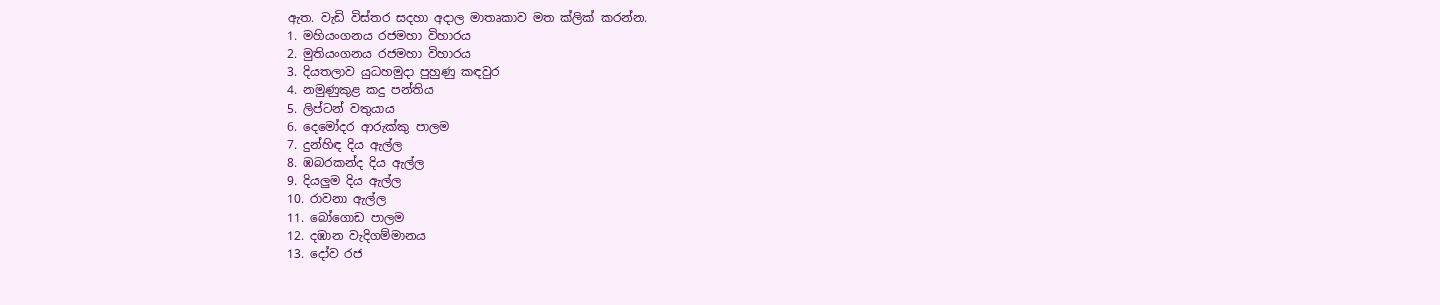ඇත. වැඩි විස්තර සදහා අදාල මාතෘකාව මත ක්ලික් කරන්න.
1. මහියංගනය රජමහා විහාරය
2. මුතියංගනය රජමහා විහාරය
3. දියතලාව යුධහමුදා පුහුණු කඳවුර
4. නමුණුකුළ කදු පන්තිය
5. ලිප්ටන් වතුයාය
6. දෙමෝදර ආරුක්කු පාලම
7. දුන්හිඳ දිය ඇල්ල
8. ඹබරකන්ද දිය ඇල්ල
9. දියලුම දිය ඇල්ල
10. රාවනා ඇල්ල
11. බෝගොඩ පාලම
12. දඹාන වැදිගම්මානය
13. දෝව රජ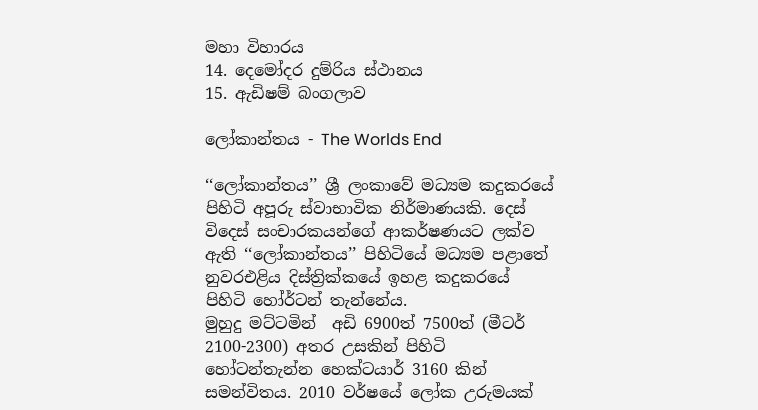මහා විහාරය
14. දෙමෝදර දුම්රිය ස්ථානය
15. ඇඩිෂම් බංගලාව

ලෝකාන්තය - The Worlds End

‘‘ලෝකාන්තය’’ ශ්‍රී ලංකාවේ මධ්‍යම කදුකරයේ පිහිටි අපූරු ස්වාභාවික නිර්මාණයකි. දෙස් විදෙස් සංචාරකයන්ගේ ආකර්ෂණයට ලක්ව ඇති ‘‘ලෝකාන්තය’’ පිහිටියේ මධ්‍යම පළාතේ නුවරඑළිය දිස්ත්‍රික්කයේ ඉහළ කදුකරයේ පිහිටි හෝර්ටන් තැන්නේය.
මුහුදු මට්ටමින්  අඩි 6900ත් 7500ත් (මීටර් 2100-2300) අතර උසකින් පිහිටි හෝටන්තැන්න හෙක්ටයාර් 3160 කින් සමන්විතය. 2010 වර්ෂයේ ලෝක උරුමයක්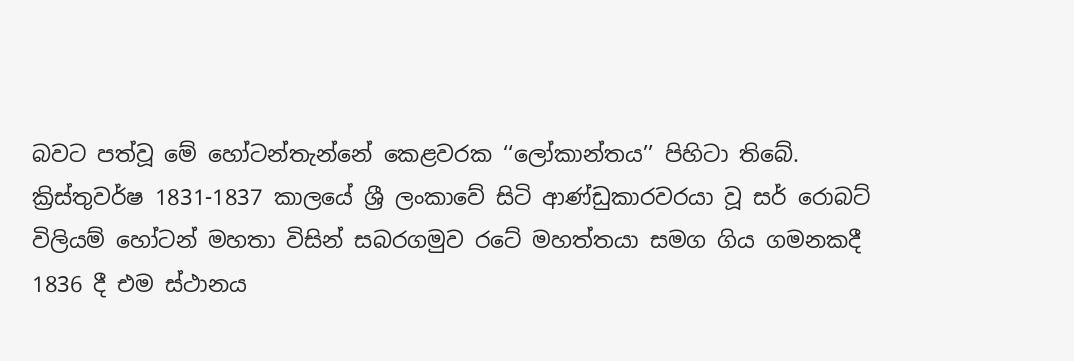බවට පත්වූ මේ හෝටන්තැන්නේ කෙළවරක ‘‘ලෝකාන්තය’’ පිහිටා තිබේ.
ක්‍රිස්තුවර්ෂ 1831-1837 කාලයේ ශ්‍රී ලංකාවේ සිටි ආණ්ඩුකාරවරයා වූ සර් රොබට් විලියම් හෝටන් මහතා විසින් සබරගමුව රටේ මහත්තයා සමග ගිය ගමනකදී 1836 දී එම ස්ථානය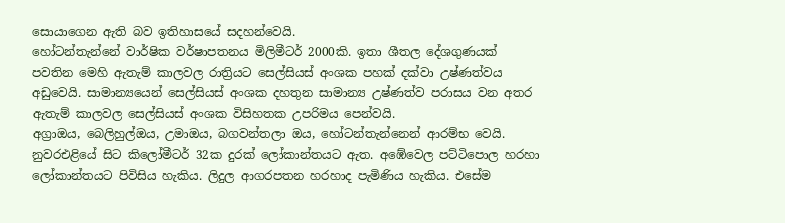සොයාගෙන ඇති බව ඉතිහාසයේ සදහන්වෙයි.
හෝටන්තැන්නේ වාර්ෂික වර්ෂාපතනය මිලිමීටර් 2000කි. ඉතා ශීතල දේශගුණයක් පවතින මෙහි ඇතැම් කාලවල රාත්‍රියට සෙල්සියස් අංශක පහක් දක්වා උෂ්ණත්වය අඩුවෙයි. සාමාන්‍යයෙන් සෙල්සියස් අංශක දහතුන සාමාන්‍ය උෂ්ණත්ව පරාසය වන අතර ඇතැම් කාලවල සෙල්සියස් අංශක විසිහතක උපරිමය පෙන්වයි.
අග්‍රාඔය, බෙලිහුල්ඔය, උමාඔය, බගවන්තලා ඔය, හෝටන්තැන්නෙන් ආරම්භ වෙයි. නුවරඑළියේ සිට කිලෝමීටර් 32ක දුරක් ලෝකාන්තයට ඇත. අඹේවෙල පට්ටිපොල හරහා ලෝකාන්තයට පිවිසිය හැකිය. ලිදුල ආගරපතන හරහාද පැමිණිය හැකිය. එසේම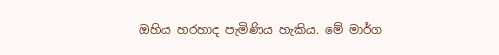ඔහිය හරහාද පැමිණිය හැකිය. මේ මාර්ග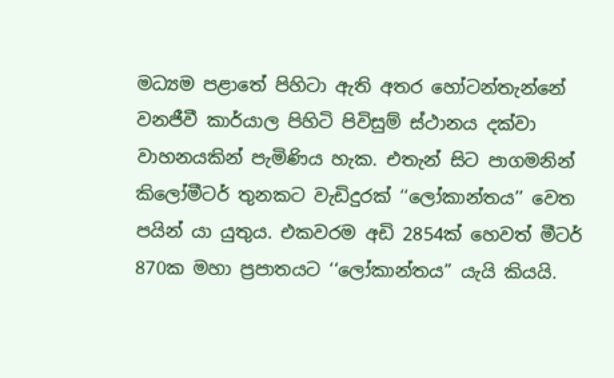මධ්‍යම පළාතේ පිහිටා ඇති අතර හෝටන්තැන්නේ වනජීවී කාර්යාල පිහිටි පිවිසුම් ස්ථානය දක්වා වාහනයකින් පැමිණිය හැක. එතැන් සිට පාගමනින් කිලෝමීටර් තුනකට වැඩිදුරක් ‘‘ලෝකාන්තය’’ වෙත පයින් යා යුතුය. එකවරම අඩි 2854ක් හෙවත් මීටර් 870ක මහා ප්‍රපාතයට ‘‘ලෝකාන්තය” යැයි කියයි.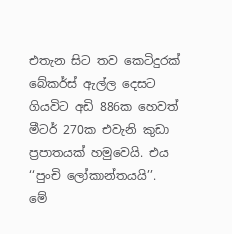එතැන සිට තව කෙටිදුරක් බේකර්ස් ඇල්ල දෙසට ගියවිට අඩි 886ක හෙවත් මීටර් 270ක එවැනි කුඩා ප්‍රපාතයක් හමුවෙයි. එය ‘‘පුංචි ලෝකාන්තයයි’’.
මේ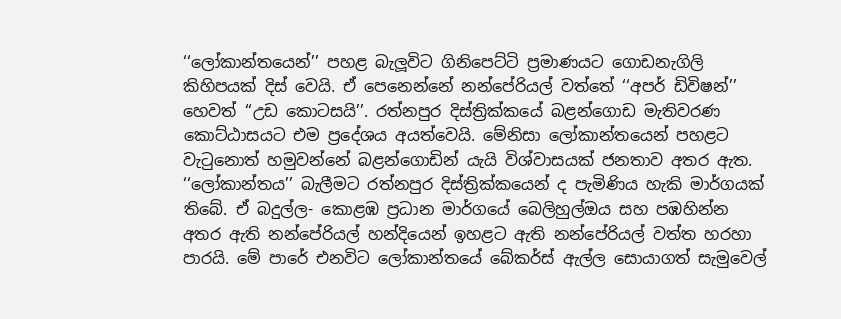‘‘ලෝකාන්තයෙන්’’ පහළ බැලූවිට ගිනිපෙට්ටි ප්‍රමාණයට ගොඩනැගිලි කිහිපයක් දිස් වෙයි. ඒ පෙනෙන්නේ නන්පේරියල් වත්තේ ‘‘අපර් ඩිවිෂන්’’ හෙවත් ‘‘උඩ කොටසයි’’. රත්නපුර දිස්ත්‍රික්කයේ බළන්ගොඩ මැතිවරණ කොට්ඨාසයට එම ප්‍රදේශය අයත්වෙයි. මේනිසා ලෝකාන්තයෙන් පහළට වැටුනොත් හමුවන්නේ බළන්ගොඩින් යැයි විශ්වාසයක් ජනතාව අතර ඇත.
‘‘ලෝකාන්තය’’ බැලීමට රත්නපුර දිස්ත්‍රික්කයෙන් ද පැමිණිය හැකි මාර්ගයක් තිබේ. ඒ බදුල්ල- කොළඹ ප්‍රධාන මාර්ගයේ බෙලිහුල්ඔය සහ පඹහින්න අතර ඇති නන්පේරියල් හන්දියෙන් ඉහළට ඇති නන්පේරියල් වත්ත හරහා පාරයි. මේ පාරේ එනවිට ලෝකාන්තයේ බේකර්ස් ඇල්ල සොයාගත් සැමුවෙල්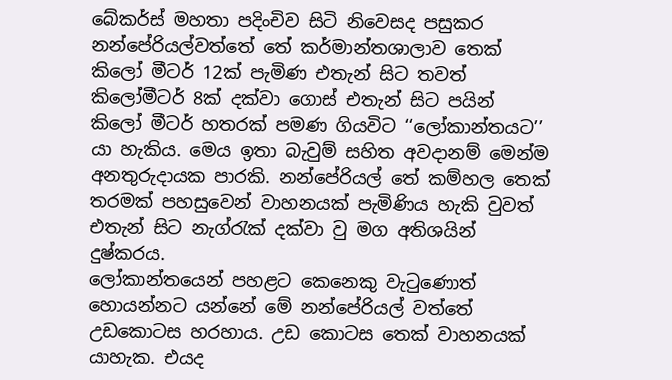බේකර්ස් මහතා පදිංචිව සිටි නිවෙසද පසුකර නන්පේරියල්වත්තේ තේ කර්මාන්තශාලාව තෙක් කිලෝ මීටර් 12ක් පැමිණ එතැන් සිට තවත් කිලෝමීටර් 8ක් දක්වා ගොස් එතැන් සිට පයින් කිලෝ මීටර් හතරක් පමණ ගියවිට ‘‘ලෝකාන්තයට’’ යා හැකිය. මෙය ඉතා බැවුම් සහිත අවදානම් මෙන්ම අනතුරුදායක පාරකි. නන්පේරියල් තේ කම්හල තෙක් තරමක් පහසුවෙන් වාහනයක් පැමිණිය හැකි වුවත් එතැන් සිට නැග්රැක් දක්වා වු මග අතිශයින් දුෂ්කරය.
ලෝකාන්තයෙන් පහළට කෙනෙකු වැටුණොත් හොයන්නට යන්නේ මේ නන්පේරියල් වත්තේ උඩකොටස හරහාය. උඩ කොටස තෙක් වාහනයක් යාහැක. එයද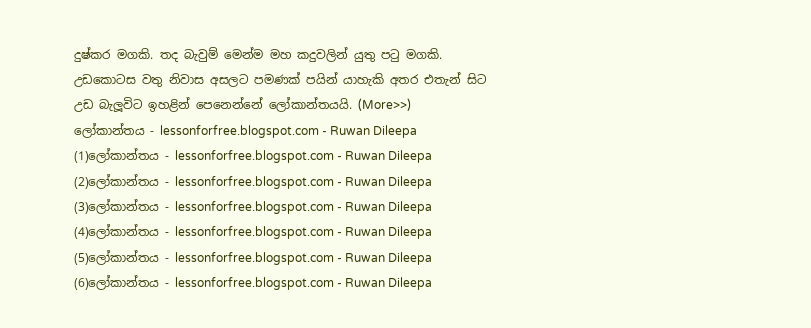දුෂ්කර මගකි. තද බැවුම් මෙන්ම මහ කදුවලින් යුතු පටු මගකි. උඩකොටස වතු නිවාස අසලට පමණක් පයින් යාහැකි අතර එතැන් සිට උඩ බැලූවිට ඉහළින් පෙනෙන්නේ ලෝකාන්තයයි. (More>>)
ලෝකාන්තය - lessonforfree.blogspot.com - Ruwan Dileepa (1)ලෝකාන්තය - lessonforfree.blogspot.com - Ruwan Dileepa (2)ලෝකාන්තය - lessonforfree.blogspot.com - Ruwan Dileepa (3)ලෝකාන්තය - lessonforfree.blogspot.com - Ruwan Dileepa (4)ලෝකාන්තය - lessonforfree.blogspot.com - Ruwan Dileepa (5)ලෝකාන්තය - lessonforfree.blogspot.com - Ruwan Dileepa (6)ලෝකාන්තය - lessonforfree.blogspot.com - Ruwan Dileepa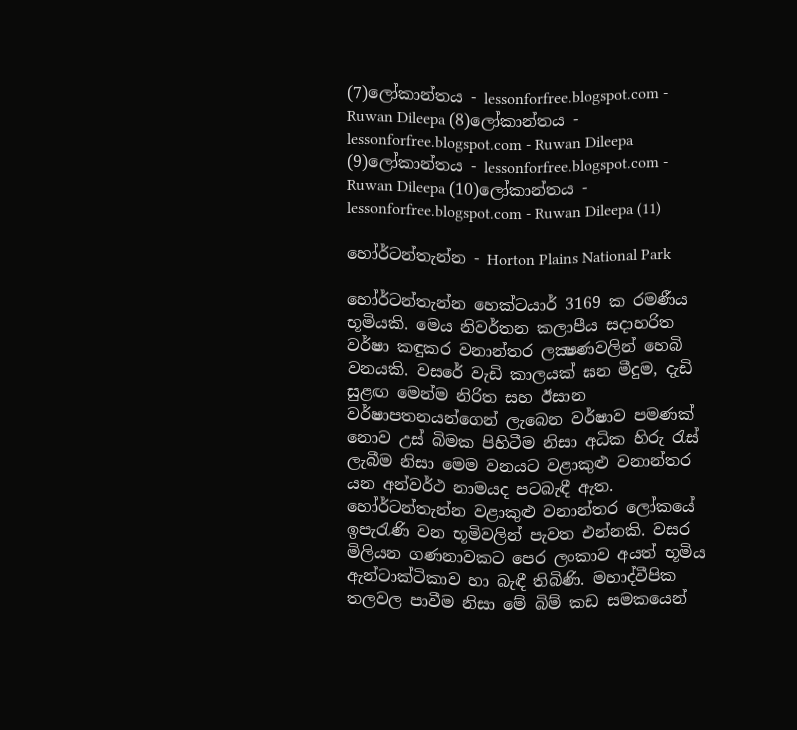(7)ලෝකාන්තය - lessonforfree.blogspot.com - Ruwan Dileepa (8)ලෝකාන්තය - lessonforfree.blogspot.com - Ruwan Dileepa (9)ලෝකාන්තය - lessonforfree.blogspot.com - Ruwan Dileepa (10)ලෝකාන්තය - lessonforfree.blogspot.com - Ruwan Dileepa (11)

හෝර්ටන්තැන්න - Horton Plains National Park

හෝර්ටන්තැන්න හෙක්‌ටයාර් 3169 ක රමණීය භූමියකි. මෙය නිවර්තන කලාපීය සදාහරිත වර්ෂා කඳුකර වනාන්තර ලක්‍ෂණවලින් හෙබි වනයකි. වසරේ වැඩි කාලයක්‌ ඝන මීදුම, දැඩි සුළඟ මෙන්ම නිරිත සහ ඊසාන වර්ෂාපතනයන්ගෙන් ලැබෙන වර්ෂාව පමණක්‌ නොව උස්‌ බිමක පිහිටීම නිසා අධික හිරු රැස්‌ ලැබීම නිසා මෙම වනයට වළාකුළු වනාන්තර යන අන්වර්ථ නාමයද පටබැඳී ඇත.
හෝර්ටන්තැන්න වළාකුළු වනාන්තර ලෝකයේ ඉපැරැණි වන භූමිවලින් පැවත එන්නකි. වසර මිලියන ගණනාවකට පෙර ලංකාව අයත් භූමිය ඇන්ටාක්‌ටිකාව හා බැඳී තිබිණි. මහාද්වීපික තලවල පාවීම නිසා මේ බිම් කඩ සමකයෙන්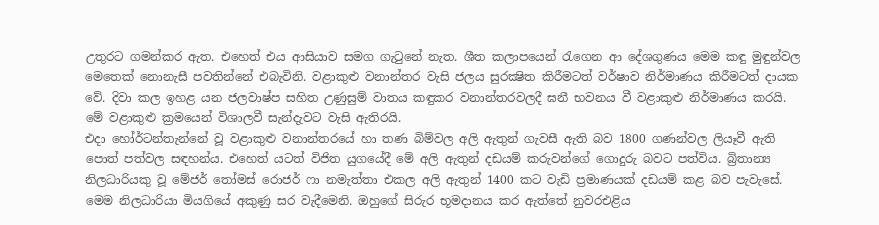උතුරට ගමන්කර ඇත. එහෙත් එය ආසියාව සමග ගැටුනේ නැත. ශීත කලාපයෙන් රැගෙන ආ දේශගුණය මෙම කඳු මුඳුන්වල මෙතෙක්‌ නොනැසී පවතින්නේ එබැවිනි. වළාකුළු වනාන්තර වැසි ජලය සුරක්‍ෂිත කිරීමටත් වර්ෂාව නිර්මාණය කිරීමටත් දායක වේ. දිවා කල ඉහළ යන ජලවාෂ්ප සහිත උණුසුම් වාතය කඳුකර වනාන්තරවලදී ඝනී භවනය වී වළාකුළු නිර්මාණය කරයි. මේ වළාකුළු ක්‍රමයෙන් විශාලවී සැන්දැවට වැසි ඇතිරයි.
එදා හෝර්ටන්තැන්නේ වූ වළාකුළු වනාන්තරයේ හා තණ බිම්වල අලි ඇතුන් ගැවසී ඇති බව 1800 ගණන්වල ලියෑවී ඇති පොත් පත්වල සඳහන්ය. එහෙත් යටත් විජිත යුගයේදී මේ අලි ඇතුන් දඩයම් කරුවන්ගේ ගොදුරු බවට පත්විය. බ්‍රිතාන්‍ය නිලධාරියකු වූ මේජර් තෝමස්‌ රොජර් ෆා නමැත්තා එකල අලි ඇතුන් 1400 කට වැඩි ප්‍රමාණයක්‌ දඩයම් කළ බව පැවැසේ. මෙම නිලධාරියා මියගියේ අකුණු සර වැදීමෙනි. ඔහුගේ සිරුර භූමදානය කර ඇත්තේ නුවරඑළිය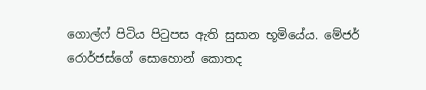ගොල්ෆ් පිටිය පිටුපස ඇති සුසාන භූමියේය. මේජර් රොර්ජස්‌ගේ සොහොන් කොතද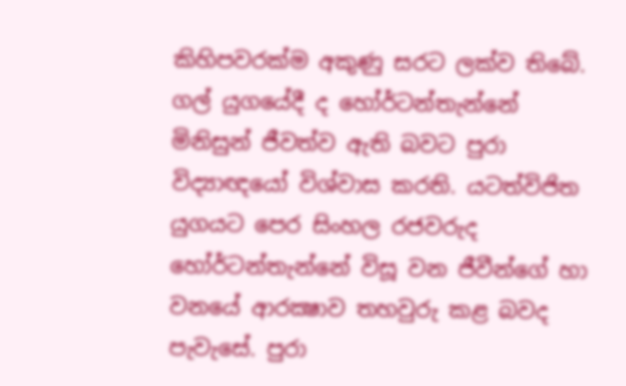කිහිපවරක්‌ම අකුණු සරට ලක්‌ව තිබේ.
ගල් යුගයේදී ද හෝර්ටන්තැන්නේ මිනිසුන් ජීවත්ව ඇති බවට පුරා විද්‍යාඥයෝ විශ්වාස කරති. යටත්විජිත යුගයට පෙර සිංහල රජවරුද හෝර්ටන්තැන්නේ විසූ වන ජීවීන්ගේ හා වනයේ ආරක්‍ෂාව තහවුරු කළ බවද පැවැසේ. පුරා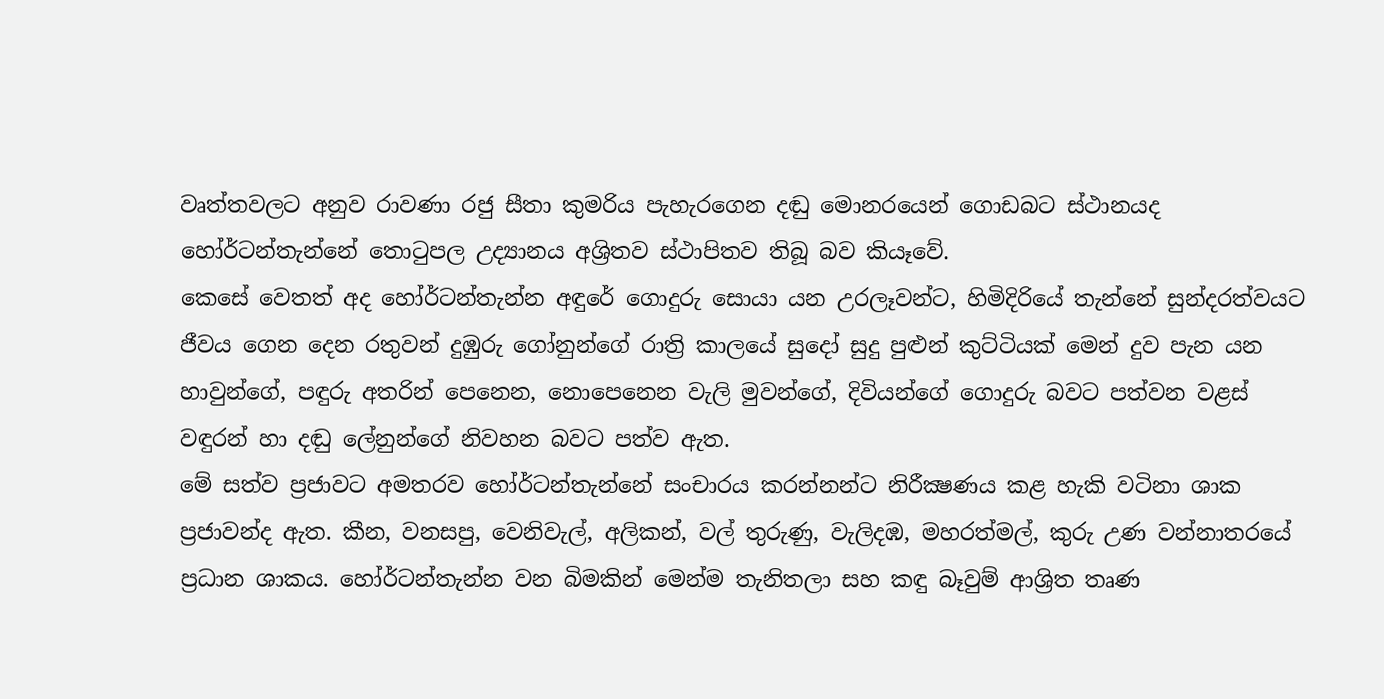වෘත්තවලට අනුව රාවණා රජු සීතා කුමරිය පැහැරගෙන දඬු මොනරයෙන් ගොඩබට ස්‌ථානයද හෝර්ටන්තැන්නේ තොටුපල උද්‍යානය අශ්‍රිතව ස්‌ථාපිතව තිබූ බව කියෑවේ.
කෙසේ වෙතත් අද හෝර්ටන්තැන්න අඳුරේ ගොදුරු සොයා යන උරලෑවන්ට, හිමිදිරියේ තැන්නේ සුන්දරත්වයට ජීවය ගෙන දෙන රතුවන් දුඹුරු ගෝනුන්ගේ රාත්‍රි කාලයේ සුදෝ සුදු පුළුන් කුට්‌ටියක්‌ මෙන් දුව පැන යන හාවුන්ගේ, පඳුරු අතරින් පෙනෙන, නොපෙනෙන වැලි මුවන්ගේ, දිවියන්ගේ ගොදුරු බවට පත්වන වළස්‌ වඳුරන් හා දඬු ලේනුන්ගේ නිවහන බවට පත්ව ඇත.
මේ සත්ව ප්‍රජාවට අමතරව හෝර්ටන්තැන්නේ සංචාරය කරන්නන්ට නිරීක්‍ෂණය කළ හැකි වටිනා ශාක ප්‍රජාවන්ද ඇත. කීන, වනසපු, වෙනිවැල්, අලිකන්, වල් තුරුණු, වැලිදඹ, මහරත්මල්, කුරු උණ වන්නාතරයේ ප්‍රධාන ශාකය. හෝර්ටන්තැන්න වන බිමකින් මෙන්ම තැනිතලා සහ කඳු බෑවුම් ආශ්‍රිත තෘණ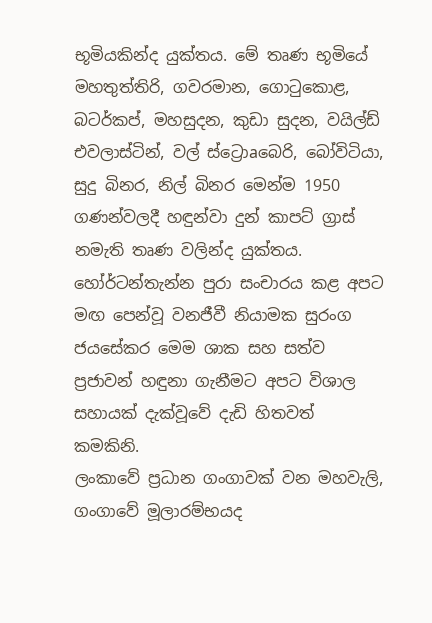භූමියකින්ද යුක්‌තය. මේ තෘණ භූමියේ මහතුත්තිරි, ගවරමාන, ගොටුකොළ, බටර්කප්, මහසුදන, කුඩා සුදන, වයිල්ඩ් එවලාස්‌ටින්, වල් ස්‌ට්‍රොaබෙරි, බෝවිටියා, සුදු බිනර, නිල් බිනර මෙන්ම 1950 ගණන්වලදී හඳුන්වා දුන් කාපට්‌ ග්‍රාස්‌ නමැති තෘණ වලින්ද යුක්‌තය. හෝර්ටන්තැන්න පුරා සංචාරය කළ අපට මඟ පෙන්වූ වනජීවී නියාමක සුරංග ජයසේකර මෙම ශාක සහ සත්ව ප්‍රජාවන් හඳුනා ගැනීමට අපට විශාල සහායක්‌ දැක්‌වූවේ දැඩි හිතවත් කමකිනි.
ලංකාවේ ප්‍රධාන ගංගාවක්‌ වන මහවැලි, ගංගාවේ මූලාරම්භයද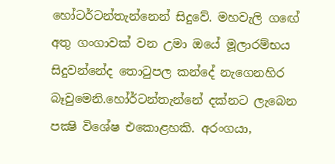හෝටර්ටන්තැන්නෙන් සිදුවේ. මහවැලි ගඟේ අතු ගංගාවක්‌ වන උමා ඔයේ මූලාරම්භය සිදුවන්නේද තොටුපල කන්දේ නැගෙනහිර බෑවුමෙනි.හෝර්ටන්තැන්නේ දක්‌නට ලැබෙන පක්‍ෂි විශේෂ එකොළහකි. අරංගයා,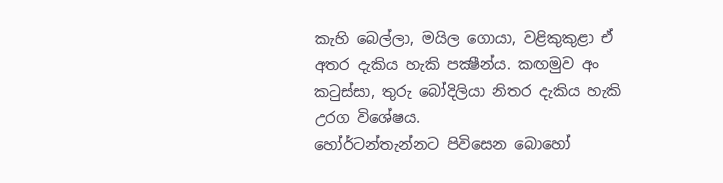කැහි බෙල්ලා, මයිල ගොයා, වළිකුකුළා ඒ අතර දැකිය හැකි පක්‍ෂීන්ය. කඟමුව අං කටුස්‌සා, තුරු බෝදිලියා නිතර දැකිය හැකි උරග විශේෂය.
හෝර්ටන්තැන්නට පිවිසෙන බොහෝ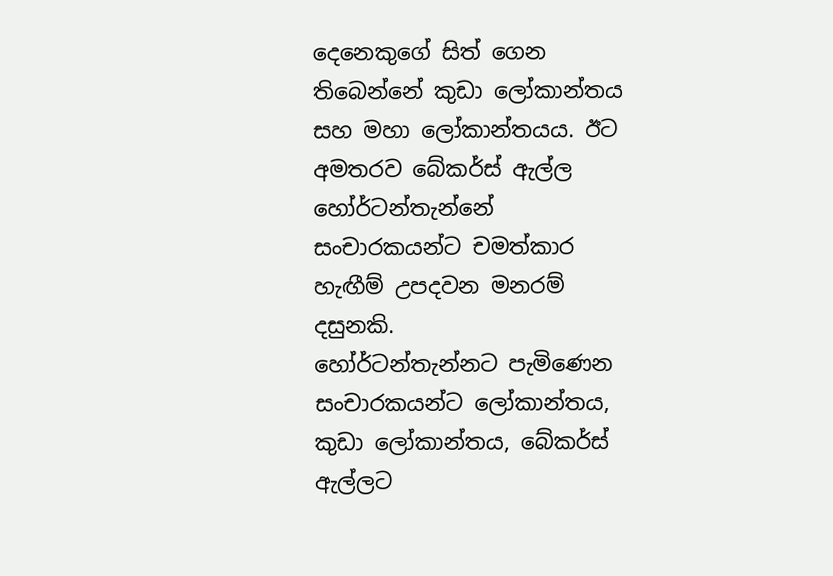දෙනෙකුගේ සිත් ගෙන තිබෙන්නේ කුඩා ලෝකාන්තය සහ මහා ලෝකාන්තයය. ඊට අමතරව බේකර්ස්‌ ඇල්ල හෝර්ටන්තැන්නේ සංචාරකයන්ට චමත්කාර හැඟීම් උපදවන මනරම් දසුනකි.
හෝර්ටන්තැන්නට පැමිණෙන සංචාරකයන්ට ලෝකාන්තය, කුඩා ලෝකාන්තය, බේකර්ස්‌ ඇල්ලට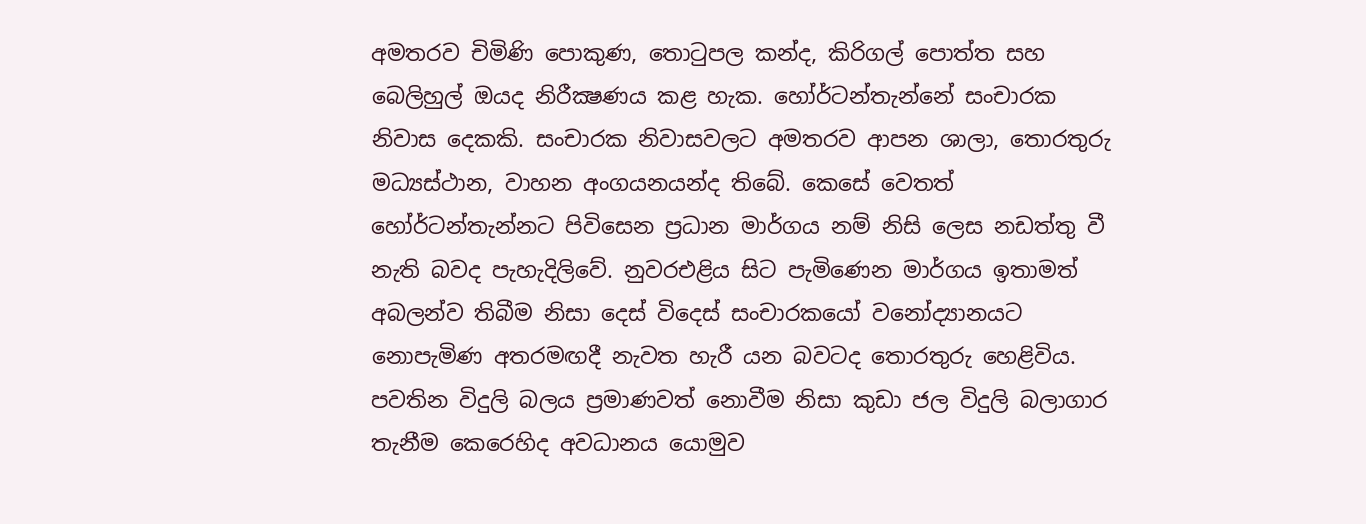අමතරව චිමිණි පොකුණ, තොටුපල කන්ද, කිරිගල් පොත්ත සහ බෙලිහුල් ඔයද නිරීක්‍ෂණය කළ හැක. හෝර්ටන්තැන්නේ සංචාරක නිවාස දෙකකි. සංචාරක නිවාසවලට අමතරව ආපන ශාලා, තොරතුරු මධ්‍යස්‌ථාන, වාහන අංගයනයන්ද තිබේ. කෙසේ වෙතත් හෝර්ටන්තැන්නට පිවිසෙන ප්‍රධාන මාර්ගය නම් නිසි ලෙස නඩත්තු වී නැති බවද පැහැදිලිවේ. නුවරඑළිය සිට පැමිණෙන මාර්ගය ඉතාමත් අබලන්ව තිබීම නිසා දෙස්‌ විදෙස්‌ සංචාරකයෝ වනෝද්‍යානයට නොපැමිණ අතරමඟදී නැවත හැරී යන බවටද තොරතුරු හෙළිවිය. පවතින විදුලි බලය ප්‍රමාණවත් නොවීම නිසා කුඩා ජල විදුලි බලාගාර තැනීම කෙරෙහිද අවධානය යොමුව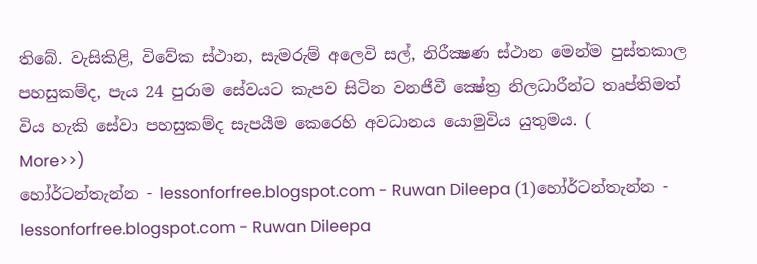තිබේ. වැසිකිළි, විවේක ස්‌ථාන, සැමරුම් අලෙවි සල්, නිරීක්‍ෂණ ස්‌ථාන මෙන්ම පුස්‌තකාල පහසුකම්ද, පැය 24 පුරාම සේවයට කැපව සිටින වනජීවී ක්‍ෂේත්‍ර නිලධාරීන්ට තෘප්තිමත් විය හැකි සේවා පහසුකම්ද සැපයීම කෙරෙහි අවධානය යොමුවිය යුතුමය. (
More>>)
හෝර්ටන්තැන්න - lessonforfree.blogspot.com - Ruwan Dileepa (1)හෝර්ටන්තැන්න - lessonforfree.blogspot.com - Ruwan Dileepa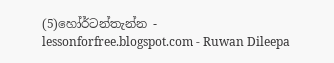(5)හෝර්ටන්තැන්න - lessonforfree.blogspot.com - Ruwan Dileepa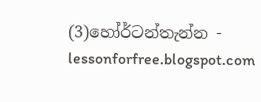(3)හෝර්ටන්තැන්න - lessonforfree.blogspot.com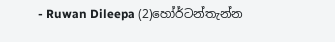- Ruwan Dileepa (2)හෝර්ටන්තැන්න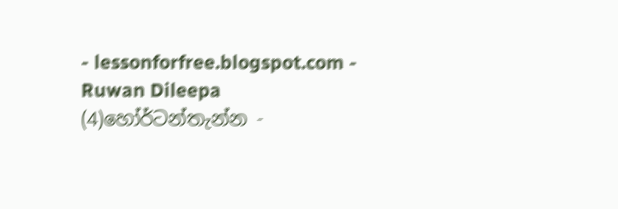- lessonforfree.blogspot.com - Ruwan Dileepa (4)හෝර්ටන්තැන්න -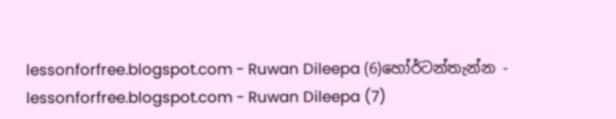lessonforfree.blogspot.com - Ruwan Dileepa (6)හෝර්ටන්තැන්න - lessonforfree.blogspot.com - Ruwan Dileepa (7)